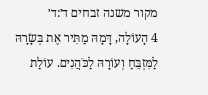מקור משנה זבחים ד׳:ד׳
4 הָעוֹלָה, דָּמָהּ מַתִּיר אֶת בְּשָׂרָהּ לַמִּזְבֵּחַ וְעוֹרָהּ לַכֹּהֲנִים. עוֹלַת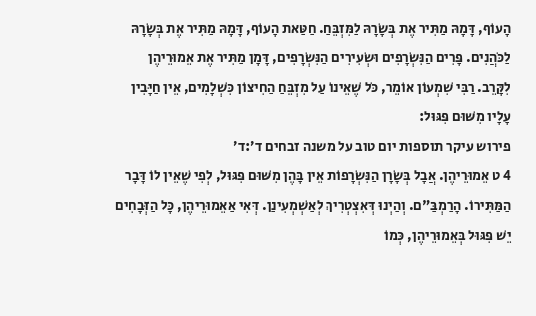הָעוֹף, דָּמָהּ מַתִּיר אֶת בְּשָׂרָהּ לַמִּזְבֵּחַ. חַטַּאת הָעוֹף, דָּמָהּ מַתִּיר אֶת בְּשָׂרָהּ לַכֹּהֲנִים. פָּרִים הַנִּשְׂרָפִים וּשְׂעִירִים הַנִּשְׂרָפִים, דָּמָן מַתִּיר אֶת אֵמוּרֵיהֶן לִקָּרֵב. רַבִּי שִׁמְעוֹן אוֹמֵר, כֹּל שֶׁאֵינוֹ עַל מִזְבֵּחַ הַחִיצוֹן כִּשְׁלָמִים, אֵין חַיָּבִין עָלָיו מִשּׁוּם פִּגּוּל:
פירוש עיקר תוספות יום טוב על משנה זבחים ד׳:ד׳
4 ט אֵמוּרֵיהֶן. אֲבָל בְּשָׂרָן הַנִּשְׂרָפוֹת אֵין בָּהֶן מִשּׁוּם פִּגּוּל, לְפִי שֶׁאֵין לוֹ דָּבָר הַמַּתִּירוֹ. הָרַמְבַּ"ם. וְהַיְנוּ דְּאִצְטְרִיךְ לְאַשְׁמְעִינַן. דְּאִי אַאֵמוּרֵיהֶן, כָּל הַזְּבָחִים יֵשׁ פִּגּוּל בְּאֵמוּרֵיהֶן, כְּמוֹ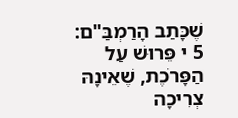שֶׁכָּתַב הָרַמְבַּ"ם:
5 י פֵּרוּשׁ עַל הַפָּרֹכֶת, שֶׁאֵינָהּ צְרִיכָה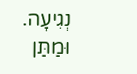נְגִיעָה. וּמַתַּן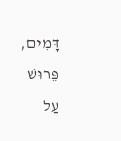דָּמִים, פֵּרוּשׁ עַל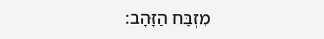מִזְבַּח הַזָּהָב: